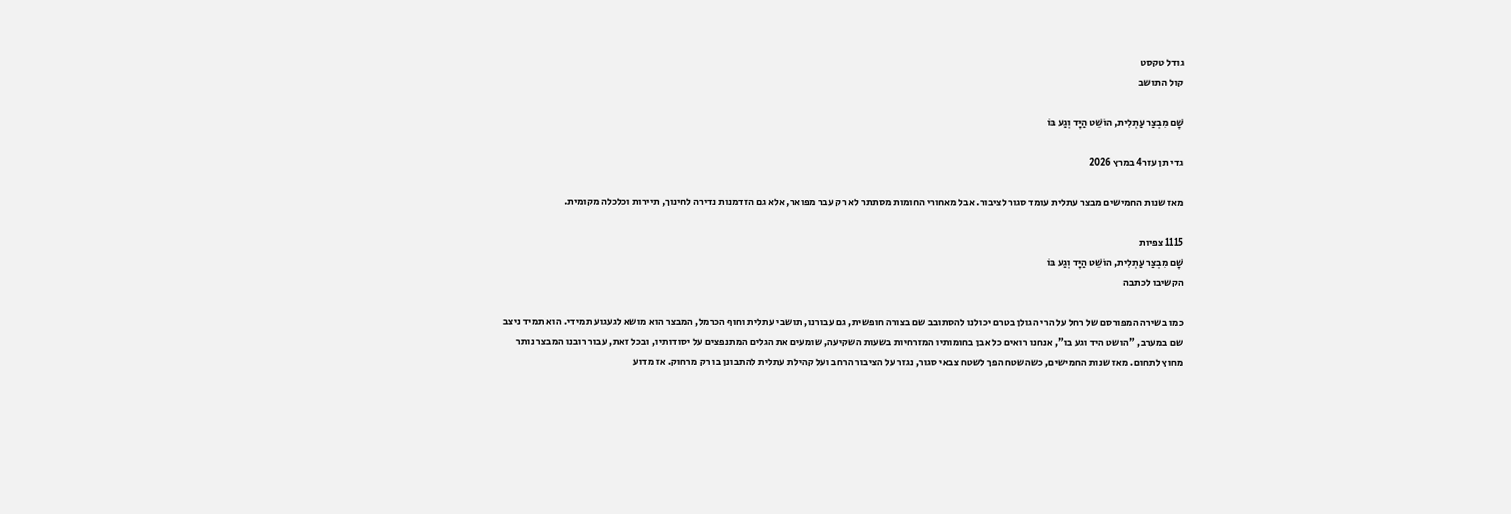גודל טקסט
קול התושב

שָׁם מִבְצַר עַתְלִית, הוֹשֵׁט הַיָּד וְגַע בּוֹ

גדי תן עזר4 במרץ 2026

מאז שנות החמישים מבצר עתלית עומד סגור לציבור. אבל מאחורי החומות מסתתר לא רק עבר מפואר, אלא גם הזדמנות נדירה לחינוך, תיירות וכלכלה מקומית.

1115 צפיות
שָׁם מִבְצַר עַתְלִית, הוֹשֵׁט הַיָּד וְגַע בּוֹ
הקשיבו לכתבה

כמו בשירה המפורסם של רחל על הרי הגולן בטרם יכולנו להסתובב שם בצורה חופשית, גם עבורנו, תושבי עתלית וחוף הכרמל, המבצר הוא מושא לגעגוע תמידי. הוא תמיד ניצב שם במערב, "הושט היד וגע בו", אנחנו רואים כל אבן בחומותיו המזרחיות בשעות השקיעה, שומעים את הגלים המתנפצים על יסודותיו, ובכל זאת, עבור רובנו המבצר נותר מחוץ לתחום. מאז שנות החמישים, כשהשטח הפך לשטח צבאי סגור, נגזר על הציבור הרחב ועל קהילת עתלית להתבונן בו רק מרחוק. אז מדוע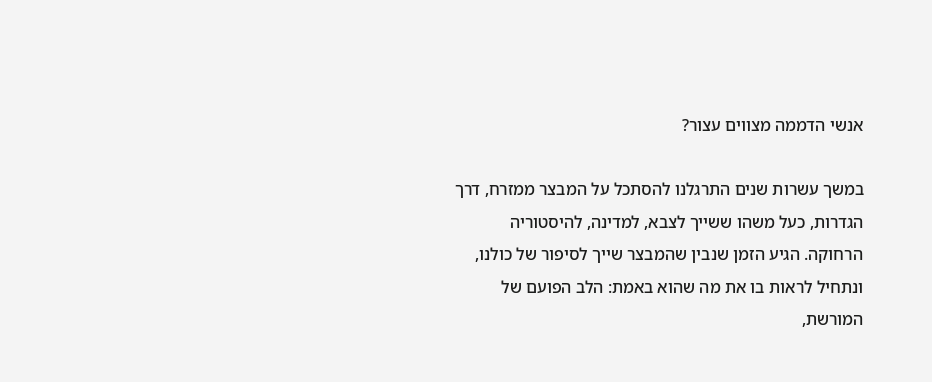אנשי הדממה מצווים עצור?

במשך עשרות שנים התרגלנו להסתכל על המבצר ממזרח, דרך הגדרות, כעל משהו ששייך לצבא, למדינה, להיסטוריה הרחוקה. הגיע הזמן שנבין שהמבצר שייך לסיפור של כולנו, ונתחיל לראות בו את מה שהוא באמת: הלב הפועם של המורשת,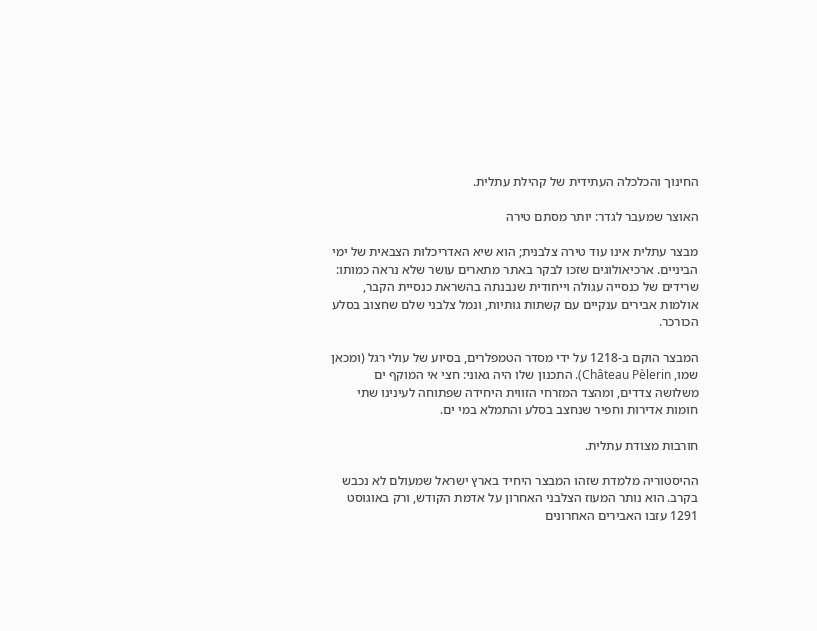החינוך והכלכלה העתידית של קהילת עתלית.

האוצר שמעבר לגדר: יותר מסתם טירה

מבצר עתלית אינו עוד טירה צלבנית; הוא שיא האדריכלות הצבאית של ימי הביניים. ארכיאולוגים שזכו לבקר באתר מתארים עושר שלא נראה כמותו: שרידים של כנסייה עגולה וייחודית שנבנתה בהשראת כנסיית הקבר, אולמות אבירים ענקיים עם קשתות גותיות, ונמל צלבני שלם שחצוב בסלע הכורכר.

המבצר הוקם ב-1218 על ידי מסדר הטמפלרים, בסיוע של עולי רגל (ומכאן שמו, Château Pèlerin). התכנון שלו היה גאוני: חצי אי המוקף ים משלושה צדדים, ומהצד המזרחי הזווית היחידה שפתוחה לעינינו שתי חומות אדירות וחפיר שנחצב בסלע והתמלא במי ים.

חורבות מצודת עתלית.

ההיסטוריה מלמדת שזהו המבצר היחיד בארץ ישראל שמעולם לא נכבש בקרב. הוא נותר המעוז הצלבני האחרון על אדמת הקודש, ורק באוגוסט 1291 עזבו האבירים האחרונים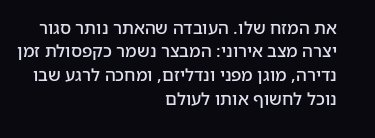את המזח שלו. העובדה שהאתר נותר סגור יצרה מצב אירוני: המבצר נשמר כקפסולת זמן נדירה, מוגן מפני ונדליזם, ומחכה לרגע שבו נוכל לחשוף אותו לעולם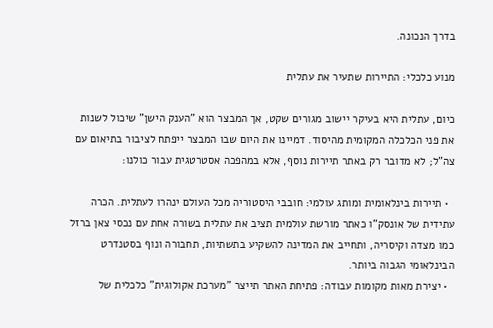בדרך הנכונה.

מנוע כלכלי: התיירות שתעיר את עתלית

כיום, עתלית היא בעיקר יישוב מגורים שקט, אך המבצר הוא "הענק הישן" שיכול לשנות את פני הכלכלה המקומית מהיסוד. דמיינו את היום שבו המבצר ייפתח לציבור בתיאום עם צה"ל; לא מדובר רק באתר תיירות נוסף, אלא במהפכה אסטרטגית עבור כולנו:

  • תיירות בינלאומית ומותג עולמי: חובבי היסטוריה מכל העולם ינהרו לעתלית. הכרה עתידית של אונסק"ו כאתר מורשת עולמית תציב את עתלית בשורה אחת עם נכסי צאן ברזל כמו מצדה וקיסריה, ותחייב את המדינה להשקיע בתשתיות, תחבורה ונוף בסטנדרט הבינלאומי הגבוה ביותר.
  • יצירת מאות מקומות עבודה: פתיחת האתר תייצר "מערכת אקולוגית" כלכלית של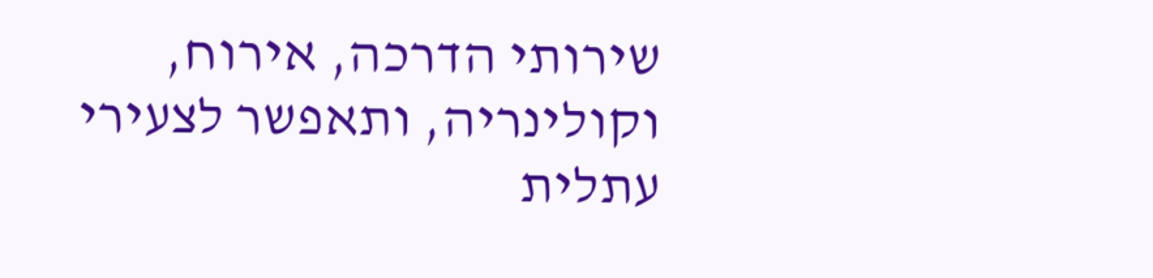שירותי הדרכה, אירוח, וקולינריה, ותאפשר לצעירי עתלית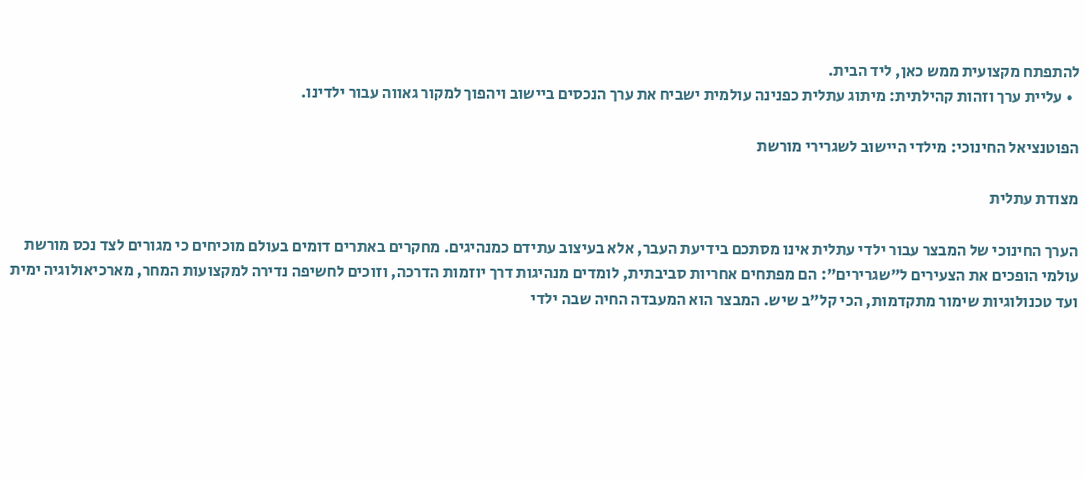להתפתח מקצועית ממש כאן, ליד הבית.
  • עליית ערך וזהות קהילתית: מיתוג עתלית כפנינה עולמית ישביח את ערך הנכסים ביישוב ויהפוך למקור גאווה עבור ילדינו.

הפוטנציאל החינוכי: מילדי היישוב לשגרירי מורשת

מצודת עתלית

הערך החינוכי של המבצר עבור ילדי עתלית אינו מסתכם בידיעת העבר, אלא בעיצוב עתידם כמנהיגים. מחקרים באתרים דומים בעולם מוכיחים כי מגורים לצד נכס מורשת עולמי הופכים את הצעירים ל"שגרירים": הם מפתחים אחריות סביבתית, לומדים מנהיגות דרך יוזמות הדרכה, וזוכים לחשיפה נדירה למקצועות המחר, מארכיאולוגיה ימית ועד טכנולוגיות שימור מתקדמות, הכי קל"ב שיש. המבצר הוא המעבדה החיה שבה ילדי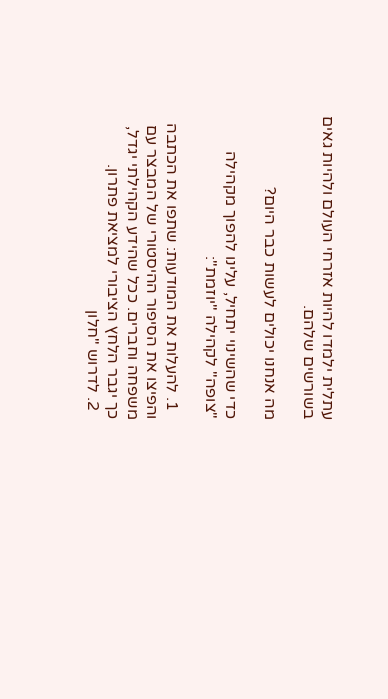עתלית ילמדו להיות אזרחי העולם ולהיות גאים בשורשים שלהם.

מה אנחנו יכולים לעשות כבר היום?

כדי שהשינוי יתחיל, עלינו להפוך מקהילה "צופה" לקהילה "יוזמת":

  1. להעלות את המודעות: שתפו את הכתבה והפיצו את הסיפור ההיסטורי של המבצר עם משפחה וחברים. ככל שהידע הקהילתי יגדל, כך יגבר הלחץ הציבורי למציאת פתרון.
  2. לדרוש "חלון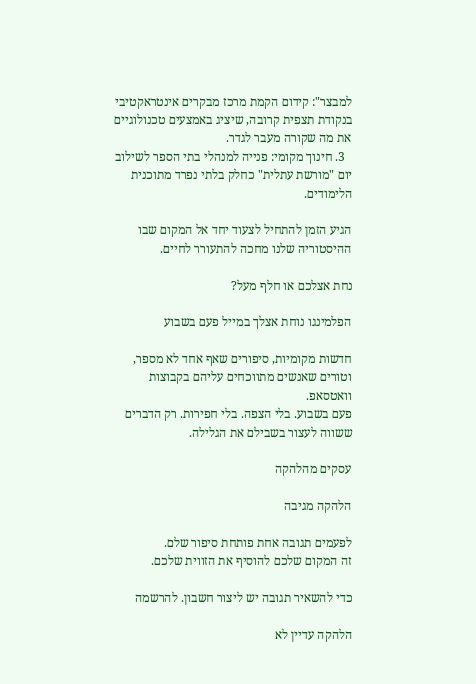למבצר": קידום הקמת מרכז מבקרים אינטראקטיבי בנקודת תצפית קרובה, שיציג באמצעים טכנולוגיים את מה שקורה מעבר לגדר.
  3. חינוך מקומי: פנייה למנהלי בתי הספר לשילוב יום "מורשת עתלית" כחלק בלתי נפרד מתוכנית הלימודים.

הגיע הזמן להתחיל לצעוד יחד אל המקום שבו ההיסטוריה שלנו מחכה להתעורר לחיים.

נחת אצלכם או חלף מעל?

הפלמינגו נוחת אצלך במייל פעם בשבוע

חדשות מקומיות, סיפורים שאף אחד לא מספר, וטורים שאנשים מתווכחים עליהם בקבוצות וואטסאפ.
פעם בשבוע. בלי הצפה. בלי חפירות. רק הדברים ששווה לעצור בשבילם את הגלילה.

עסקים מהלהקה

הלהקה מגיבה

לפעמים תגובה אחת פותחת סיפור שלם.
זה המקום שלכם להוסיף את הזווית שלכם.

כדי להשאיר תגובה יש ליצור חשבון. להרשמה

הלהקה עדיין לא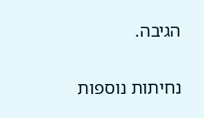הגיבה.

נחיתות נוספות